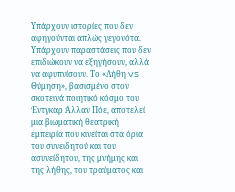Υπάρχουν ιστορίες που δεν αφηγούνται απλώς γεγονότα. Υπάρχουν παραστάσεις που δεν επιδιώκουν να εξηγήσουν, αλλά να αφυπνίσουν. Το «Λήθη VS Θύμηση», βασισμένο στον σκοτεινά ποιητικό κόσμο του Έντγκαρ Άλλαν Πόε, αποτελεί μια βιωματική θεατρική εμπειρία που κινείται στα όρια του συνειδητού και του ασυνείδητου, της μνήμης και της λήθης, του τραύματος και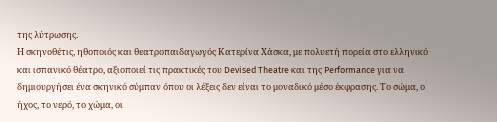της λύτρωσης.
Η σκηνοθέτις, ηθοποιός και θεατροπαιδαγωγός Κατερίνα Χάσκα, με πολυετή πορεία στο ελληνικό και ισπανικό θέατρο, αξιοποιεί τις πρακτικές του Devised Theatre και της Performance για να δημιουργήσει ένα σκηνικό σύμπαν όπου οι λέξεις δεν είναι το μοναδικό μέσο έκφρασης. Το σώμα, ο ήχος, το νερό, το χώμα, οι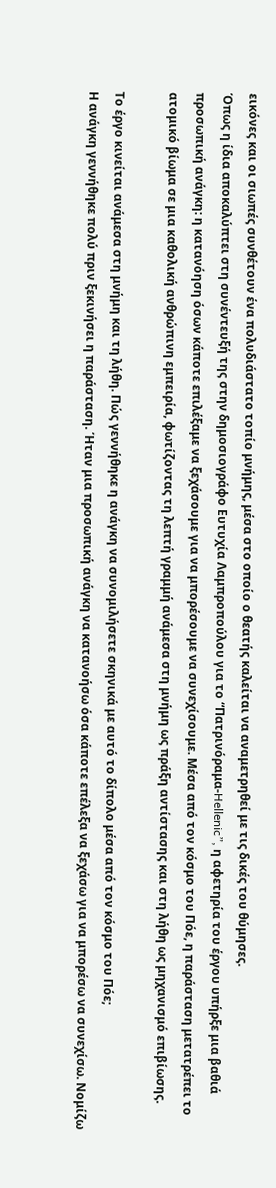εικόνες και οι σιωπές συνθέτουν ένα πολυδιάστατο τοπίο μνήμης, μέσα στο οποίο ο θεατής καλείται να αναμετρηθεί με τις δικές του θύμησες.
Όπως η ίδια αποκαλύπτει στη συνέντευξή της στην δημοσιογράφο Ευτυχία Λαμπροπούλου για το “Πατρινόραμα-Hellenic”, η αφετηρία του έργου υπήρξε μια βαθιά προσωπική ανάγκη: η κατανόηση όσων κάποτε επιλέξαμε να ξεχάσουμε για να μπορέσουμε να συνεχίσουμε. Μέσα από τον κόσμο του Πόε, η παράσταση μετατρέπει το ατομικό βίωμα σε μια καθολική ανθρώπινη εμπειρία, φωτίζοντας τη λεπτή γραμμή ανάμεσα στη μνήμη ως πράξη αντίστασης και στη λήθη ως μηχανισμό επιβίωσης.

Το έργο κινείται ανάμεσα στη μνήμη και τη λήθη. Πώς γεννήθηκε η ανάγκη να συνομιλήσετε σκηνικά με αυτό το δίπολο μέσα από τον κόσμο του Πόε;
Η ανάγκη γεννήθηκε πολύ πριν ξεκινήσει η παράσταση. Ήταν μια προσωπική ανάγκη να κατανοήσω όσα κάποτε επέλεξα να ξεχάσω για να μπορέσω να συνεχίσω. Νομίζω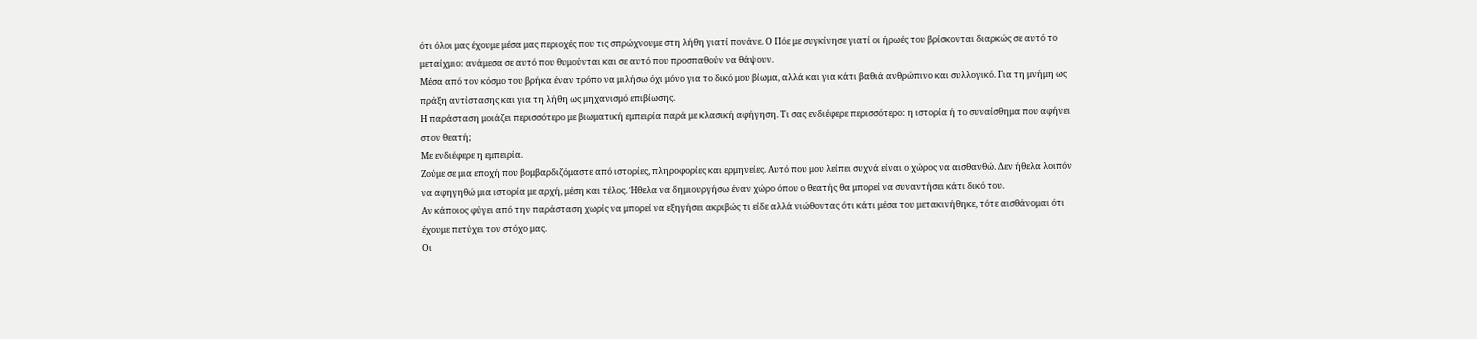ότι όλοι μας έχουμε μέσα μας περιοχές που τις σπρώχνουμε στη λήθη γιατί πονάνε. Ο Πόε με συγκίνησε γιατί οι ήρωές του βρίσκονται διαρκώς σε αυτό το μεταίχμιο: ανάμεσα σε αυτό που θυμούνται και σε αυτό που προσπαθούν να θάψουν.
Μέσα από τον κόσμο του βρήκα έναν τρόπο να μιλήσω όχι μόνο για το δικό μου βίωμα, αλλά και για κάτι βαθιά ανθρώπινο και συλλογικό. Για τη μνήμη ως πράξη αντίστασης και για τη λήθη ως μηχανισμό επιβίωσης.
Η παράσταση μοιάζει περισσότερο με βιωματική εμπειρία παρά με κλασική αφήγηση. Τι σας ενδιέφερε περισσότερο: η ιστορία ή το συναίσθημα που αφήνει στον θεατή;
Με ενδιέφερε η εμπειρία.
Ζούμε σε μια εποχή που βομβαρδιζόμαστε από ιστορίες, πληροφορίες και ερμηνείες. Αυτό που μου λείπει συχνά είναι ο χώρος να αισθανθώ. Δεν ήθελα λοιπόν να αφηγηθώ μια ιστορία με αρχή, μέση και τέλος. Ήθελα να δημιουργήσω έναν χώρο όπου ο θεατής θα μπορεί να συναντήσει κάτι δικό του.
Αν κάποιος φύγει από την παράσταση χωρίς να μπορεί να εξηγήσει ακριβώς τι είδε αλλά νιώθοντας ότι κάτι μέσα του μετακινήθηκε, τότε αισθάνομαι ότι έχουμε πετύχει τον στόχο μας.
Οι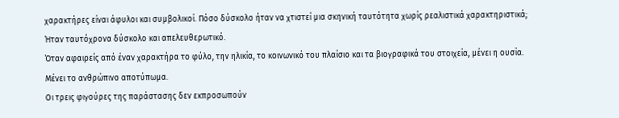χαρακτήρες είναι άφυλοι και συμβολικοί. Πόσο δύσκολο ήταν να χτιστεί μια σκηνική ταυτότητα χωρίς ρεαλιστικά χαρακτηριστικά;
Ήταν ταυτόχρονα δύσκολο και απελευθερωτικό.
Όταν αφαιρείς από έναν χαρακτήρα το φύλο, την ηλικία, το κοινωνικό του πλαίσιο και τα βιογραφικά του στοιχεία, μένει η ουσία. Μένει το ανθρώπινο αποτύπωμα.
Οι τρεις φιγούρες της παράστασης δεν εκπροσωπούν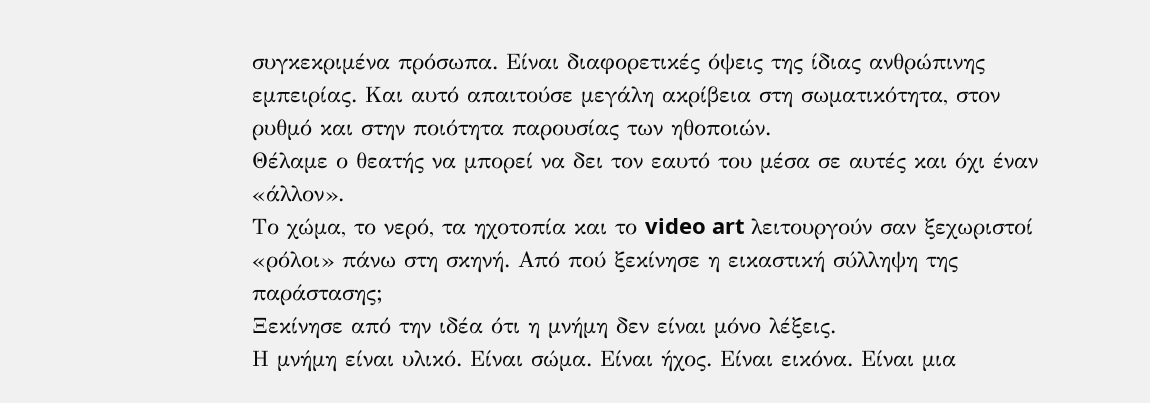συγκεκριμένα πρόσωπα. Είναι διαφορετικές όψεις της ίδιας ανθρώπινης εμπειρίας. Και αυτό απαιτούσε μεγάλη ακρίβεια στη σωματικότητα, στον ρυθμό και στην ποιότητα παρουσίας των ηθοποιών.
Θέλαμε ο θεατής να μπορεί να δει τον εαυτό του μέσα σε αυτές και όχι έναν «άλλον».
Το χώμα, το νερό, τα ηχοτοπία και το video art λειτουργούν σαν ξεχωριστοί «ρόλοι» πάνω στη σκηνή. Από πού ξεκίνησε η εικαστική σύλληψη της παράστασης;
Ξεκίνησε από την ιδέα ότι η μνήμη δεν είναι μόνο λέξεις.
Η μνήμη είναι υλικό. Είναι σώμα. Είναι ήχος. Είναι εικόνα. Είναι μια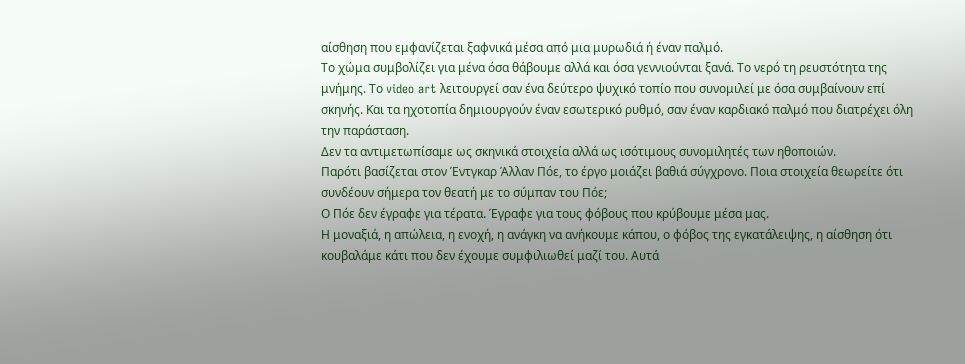αίσθηση που εμφανίζεται ξαφνικά μέσα από μια μυρωδιά ή έναν παλμό.
Το χώμα συμβολίζει για μένα όσα θάβουμε αλλά και όσα γεννιούνται ξανά. Το νερό τη ρευστότητα της μνήμης. Το video art λειτουργεί σαν ένα δεύτερο ψυχικό τοπίο που συνομιλεί με όσα συμβαίνουν επί σκηνής. Και τα ηχοτοπία δημιουργούν έναν εσωτερικό ρυθμό, σαν έναν καρδιακό παλμό που διατρέχει όλη την παράσταση.
Δεν τα αντιμετωπίσαμε ως σκηνικά στοιχεία αλλά ως ισότιμους συνομιλητές των ηθοποιών.
Παρότι βασίζεται στον Έντγκαρ Άλλαν Πόε, το έργο μοιάζει βαθιά σύγχρονο. Ποια στοιχεία θεωρείτε ότι συνδέουν σήμερα τον θεατή με το σύμπαν του Πόε;
Ο Πόε δεν έγραφε για τέρατα. Έγραφε για τους φόβους που κρύβουμε μέσα μας.
Η μοναξιά, η απώλεια, η ενοχή, η ανάγκη να ανήκουμε κάπου, ο φόβος της εγκατάλειψης, η αίσθηση ότι κουβαλάμε κάτι που δεν έχουμε συμφιλιωθεί μαζί του. Αυτά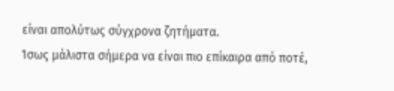είναι απολύτως σύγχρονα ζητήματα.
Ίσως μάλιστα σήμερα να είναι πιο επίκαιρα από ποτέ,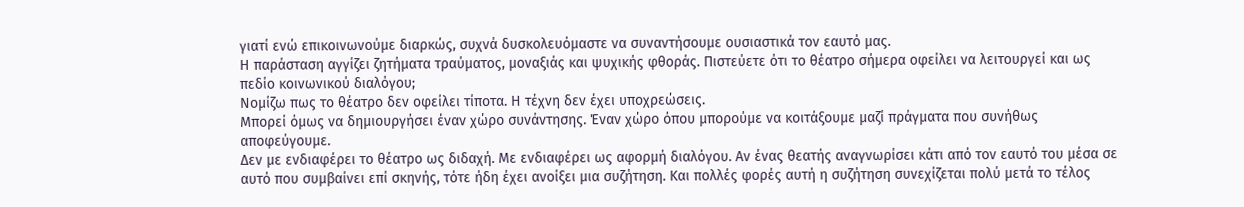γιατί ενώ επικοινωνούμε διαρκώς, συχνά δυσκολευόμαστε να συναντήσουμε ουσιαστικά τον εαυτό μας.
Η παράσταση αγγίζει ζητήματα τραύματος, μοναξιάς και ψυχικής φθοράς. Πιστεύετε ότι το θέατρο σήμερα οφείλει να λειτουργεί και ως πεδίο κοινωνικού διαλόγου;
Νομίζω πως το θέατρο δεν οφείλει τίποτα. Η τέχνη δεν έχει υποχρεώσεις.
Μπορεί όμως να δημιουργήσει έναν χώρο συνάντησης. Έναν χώρο όπου μπορούμε να κοιτάξουμε μαζί πράγματα που συνήθως αποφεύγουμε.
Δεν με ενδιαφέρει το θέατρο ως διδαχή. Με ενδιαφέρει ως αφορμή διαλόγου. Αν ένας θεατής αναγνωρίσει κάτι από τον εαυτό του μέσα σε αυτό που συμβαίνει επί σκηνής, τότε ήδη έχει ανοίξει μια συζήτηση. Και πολλές φορές αυτή η συζήτηση συνεχίζεται πολύ μετά το τέλος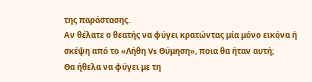της παράστασης.
Αν θέλατε ο θεατής να φύγει κρατώντας μία μόνο εικόνα ή σκέψη από το «Λήθη Vs Θύμηση», ποια θα ήταν αυτή;
Θα ήθελα να φύγει με τη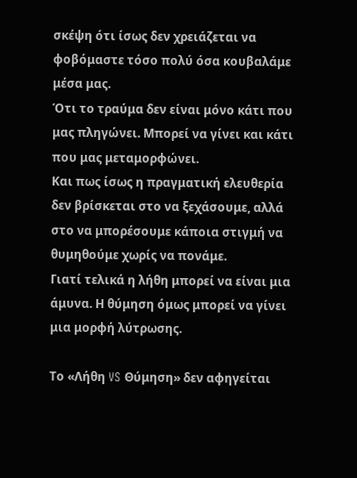σκέψη ότι ίσως δεν χρειάζεται να φοβόμαστε τόσο πολύ όσα κουβαλάμε μέσα μας.
Ότι το τραύμα δεν είναι μόνο κάτι που μας πληγώνει. Μπορεί να γίνει και κάτι που μας μεταμορφώνει.
Και πως ίσως η πραγματική ελευθερία δεν βρίσκεται στο να ξεχάσουμε, αλλά στο να μπορέσουμε κάποια στιγμή να θυμηθούμε χωρίς να πονάμε.
Γιατί τελικά η λήθη μπορεί να είναι μια άμυνα. Η θύμηση όμως μπορεί να γίνει μια μορφή λύτρωσης.

Το «Λήθη VS Θύμηση» δεν αφηγείται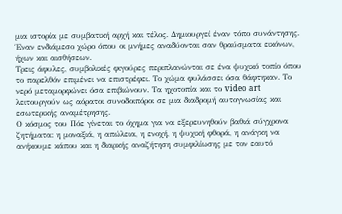μια ιστορία με συμβατική αρχή και τέλος. Δημιουργεί έναν τόπο συνάντησης. Έναν ενδιάμεσο χώρο όπου οι μνήμες αναδύονται σαν θραύσματα εικόνων, ήχων και αισθήσεων.
Τρεις άφυλες, συμβολικές φιγούρες περιπλανώνται σε ένα ψυχικό τοπίο όπου το παρελθόν επιμένει να επιστρέφει. Το χώμα φυλάσσει όσα θάφτηκαν. Το νερό μεταμορφώνει όσα επιβιώνουν. Τα ηχοτοπία και το video art λειτουργούν ως αόρατοι συνοδοιπόροι σε μια διαδρομή αυτογνωσίας και εσωτερικής αναμέτρησης.
Ο κόσμος του Πόε γίνεται το όχημα για να εξερευνηθούν βαθιά σύγχρονα ζητήματα: η μοναξιά, η απώλεια, η ενοχή, η ψυχική φθορά, η ανάγκη να ανήκουμε κάπου και η διαρκής αναζήτηση συμφιλίωσης με τον εαυτό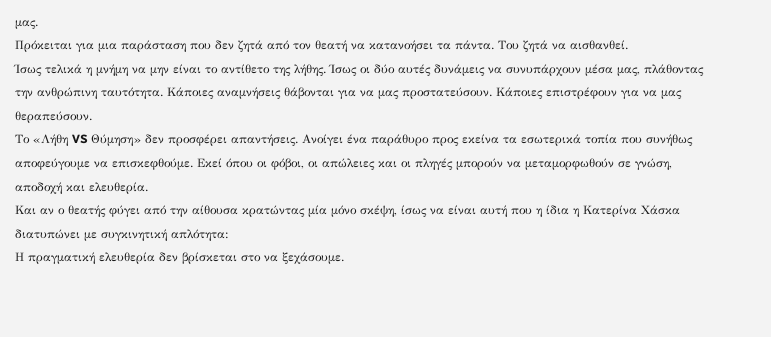μας.
Πρόκειται για μια παράσταση που δεν ζητά από τον θεατή να κατανοήσει τα πάντα. Του ζητά να αισθανθεί.
Ίσως τελικά η μνήμη να μην είναι το αντίθετο της λήθης. Ίσως οι δύο αυτές δυνάμεις να συνυπάρχουν μέσα μας, πλάθοντας την ανθρώπινη ταυτότητα. Κάποιες αναμνήσεις θάβονται για να μας προστατεύσουν. Κάποιες επιστρέφουν για να μας θεραπεύσουν.
Το «Λήθη VS Θύμηση» δεν προσφέρει απαντήσεις. Ανοίγει ένα παράθυρο προς εκείνα τα εσωτερικά τοπία που συνήθως αποφεύγουμε να επισκεφθούμε. Εκεί όπου οι φόβοι, οι απώλειες και οι πληγές μπορούν να μεταμορφωθούν σε γνώση, αποδοχή και ελευθερία.
Και αν ο θεατής φύγει από την αίθουσα κρατώντας μία μόνο σκέψη, ίσως να είναι αυτή που η ίδια η Κατερίνα Χάσκα διατυπώνει με συγκινητική απλότητα:
Η πραγματική ελευθερία δεν βρίσκεται στο να ξεχάσουμε.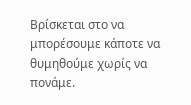Βρίσκεται στο να μπορέσουμε κάποτε να θυμηθούμε χωρίς να πονάμε.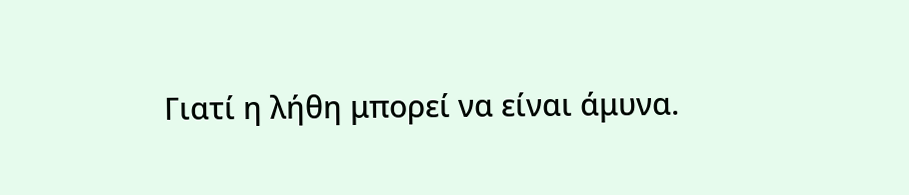Γιατί η λήθη μπορεί να είναι άμυνα.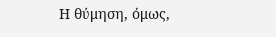Η θύμηση, όμως,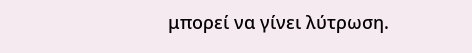μπορεί να γίνει λύτρωση.